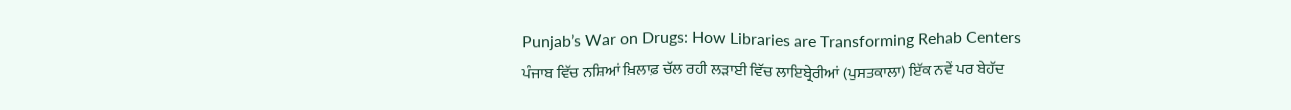Punjab’s War on Drugs: How Libraries are Transforming Rehab Centers
ਪੰਜਾਬ ਵਿੱਚ ਨਸ਼ਿਆਂ ਖ਼ਿਲਾਫ਼ ਚੱਲ ਰਹੀ ਲੜਾਈ ਵਿੱਚ ਲਾਇਬ੍ਰੇਰੀਆਂ (ਪੁਸਤਕਾਲਾ) ਇੱਕ ਨਵੇਂ ਪਰ ਬੇਹੱਦ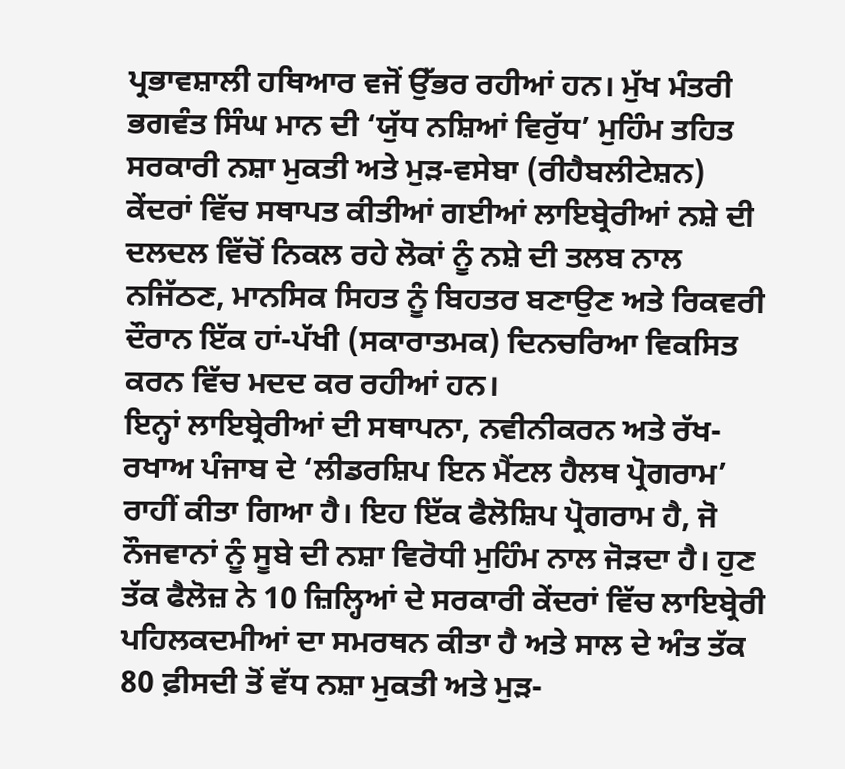ਪ੍ਰਭਾਵਸ਼ਾਲੀ ਹਥਿਆਰ ਵਜੋਂ ਉੱਭਰ ਰਹੀਆਂ ਹਨ। ਮੁੱਖ ਮੰਤਰੀ ਭਗਵੰਤ ਸਿੰਘ ਮਾਨ ਦੀ ‘ਯੁੱਧ ਨਸ਼ਿਆਂ ਵਿਰੁੱਧ’ ਮੁਹਿੰਮ ਤਹਿਤ ਸਰਕਾਰੀ ਨਸ਼ਾ ਮੁਕਤੀ ਅਤੇ ਮੁੜ-ਵਸੇਬਾ (ਰੀਹੈਬਲੀਟੇਸ਼ਨ) ਕੇਂਦਰਾਂ ਵਿੱਚ ਸਥਾਪਤ ਕੀਤੀਆਂ ਗਈਆਂ ਲਾਇਬ੍ਰੇਰੀਆਂ ਨਸ਼ੇ ਦੀ ਦਲਦਲ ਵਿੱਚੋਂ ਨਿਕਲ ਰਹੇ ਲੋਕਾਂ ਨੂੰ ਨਸ਼ੇ ਦੀ ਤਲਬ ਨਾਲ ਨਜਿੱਠਣ, ਮਾਨਸਿਕ ਸਿਹਤ ਨੂੰ ਬਿਹਤਰ ਬਣਾਉਣ ਅਤੇ ਰਿਕਵਰੀ ਦੌਰਾਨ ਇੱਕ ਹਾਂ-ਪੱਖੀ (ਸਕਾਰਾਤਮਕ) ਦਿਨਚਰਿਆ ਵਿਕਸਿਤ ਕਰਨ ਵਿੱਚ ਮਦਦ ਕਰ ਰਹੀਆਂ ਹਨ।
ਇਨ੍ਹਾਂ ਲਾਇਬ੍ਰੇਰੀਆਂ ਦੀ ਸਥਾਪਨਾ, ਨਵੀਨੀਕਰਨ ਅਤੇ ਰੱਖ-ਰਖਾਅ ਪੰਜਾਬ ਦੇ ‘ਲੀਡਰਸ਼ਿਪ ਇਨ ਮੈਂਟਲ ਹੈਲਥ ਪ੍ਰੋਗਰਾਮ’ ਰਾਹੀਂ ਕੀਤਾ ਗਿਆ ਹੈ। ਇਹ ਇੱਕ ਫੈਲੋਸ਼ਿਪ ਪ੍ਰੋਗਰਾਮ ਹੈ, ਜੋ ਨੌਜਵਾਨਾਂ ਨੂੰ ਸੂਬੇ ਦੀ ਨਸ਼ਾ ਵਿਰੋਧੀ ਮੁਹਿੰਮ ਨਾਲ ਜੋੜਦਾ ਹੈ। ਹੁਣ ਤੱਕ ਫੈਲੋਜ਼ ਨੇ 10 ਜ਼ਿਲ੍ਹਿਆਂ ਦੇ ਸਰਕਾਰੀ ਕੇਂਦਰਾਂ ਵਿੱਚ ਲਾਇਬ੍ਰੇਰੀ ਪਹਿਲਕਦਮੀਆਂ ਦਾ ਸਮਰਥਨ ਕੀਤਾ ਹੈ ਅਤੇ ਸਾਲ ਦੇ ਅੰਤ ਤੱਕ 80 ਫ਼ੀਸਦੀ ਤੋਂ ਵੱਧ ਨਸ਼ਾ ਮੁਕਤੀ ਅਤੇ ਮੁੜ-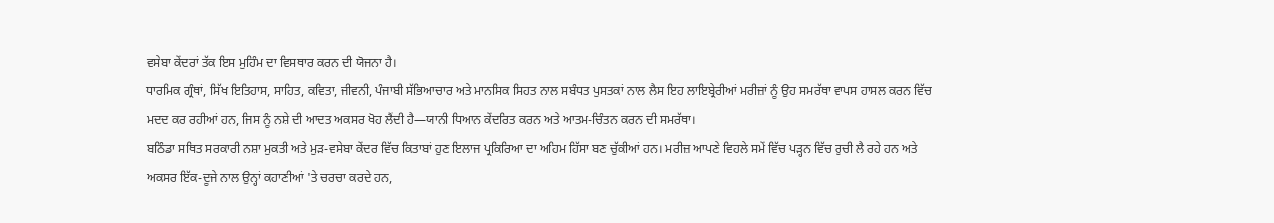ਵਸੇਬਾ ਕੇਂਦਰਾਂ ਤੱਕ ਇਸ ਮੁਹਿੰਮ ਦਾ ਵਿਸਥਾਰ ਕਰਨ ਦੀ ਯੋਜਨਾ ਹੈ।
ਧਾਰਮਿਕ ਗ੍ਰੰਥਾਂ, ਸਿੱਖ ਇਤਿਹਾਸ, ਸਾਹਿਤ, ਕਵਿਤਾ, ਜੀਵਨੀ, ਪੰਜਾਬੀ ਸੱਭਿਆਚਾਰ ਅਤੇ ਮਾਨਸਿਕ ਸਿਹਤ ਨਾਲ ਸਬੰਧਤ ਪੁਸਤਕਾਂ ਨਾਲ ਲੈਸ ਇਹ ਲਾਇਬ੍ਰੇਰੀਆਂ ਮਰੀਜ਼ਾਂ ਨੂੰ ਉਹ ਸਮਰੱਥਾ ਵਾਪਸ ਹਾਸਲ ਕਰਨ ਵਿੱਚ ਮਦਦ ਕਰ ਰਹੀਆਂ ਹਨ, ਜਿਸ ਨੂੰ ਨਸ਼ੇ ਦੀ ਆਦਤ ਅਕਸਰ ਖੋਹ ਲੈਂਦੀ ਹੈ—ਯਾਨੀ ਧਿਆਨ ਕੇਂਦਰਿਤ ਕਰਨ ਅਤੇ ਆਤਮ-ਚਿੰਤਨ ਕਰਨ ਦੀ ਸਮਰੱਥਾ।
ਬਠਿੰਡਾ ਸਥਿਤ ਸਰਕਾਰੀ ਨਸ਼ਾ ਮੁਕਤੀ ਅਤੇ ਮੁੜ-ਵਸੇਬਾ ਕੇਂਦਰ ਵਿੱਚ ਕਿਤਾਬਾਂ ਹੁਣ ਇਲਾਜ ਪ੍ਰਕਿਰਿਆ ਦਾ ਅਹਿਮ ਹਿੱਸਾ ਬਣ ਚੁੱਕੀਆਂ ਹਨ। ਮਰੀਜ਼ ਆਪਣੇ ਵਿਹਲੇ ਸਮੇਂ ਵਿੱਚ ਪੜ੍ਹਨ ਵਿੱਚ ਰੁਚੀ ਲੈ ਰਹੇ ਹਨ ਅਤੇ ਅਕਸਰ ਇੱਕ-ਦੂਜੇ ਨਾਲ ਉਨ੍ਹਾਂ ਕਹਾਣੀਆਂ 'ਤੇ ਚਰਚਾ ਕਰਦੇ ਹਨ,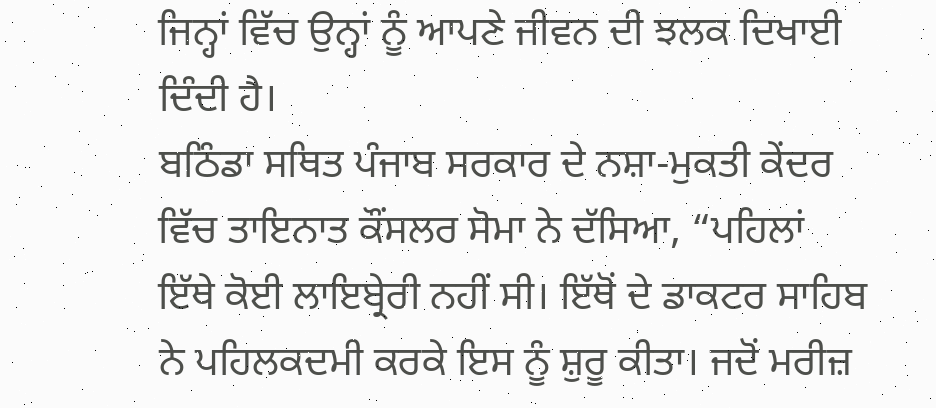ਜਿਨ੍ਹਾਂ ਵਿੱਚ ਉਨ੍ਹਾਂ ਨੂੰ ਆਪਣੇ ਜੀਵਨ ਦੀ ਝਲਕ ਦਿਖਾਈ ਦਿੰਦੀ ਹੈ।
ਬਠਿੰਡਾ ਸਥਿਤ ਪੰਜਾਬ ਸਰਕਾਰ ਦੇ ਨਸ਼ਾ-ਮੁਕਤੀ ਕੇਂਦਰ ਵਿੱਚ ਤਾਇਨਾਤ ਕੌਂਸਲਰ ਸੋਮਾ ਨੇ ਦੱਸਿਆ, “ਪਹਿਲਾਂ ਇੱਥੇ ਕੋਈ ਲਾਇਬ੍ਰੇਰੀ ਨਹੀਂ ਸੀ। ਇੱਥੋਂ ਦੇ ਡਾਕਟਰ ਸਾਹਿਬ ਨੇ ਪਹਿਲਕਦਮੀ ਕਰਕੇ ਇਸ ਨੂੰ ਸ਼ੁਰੂ ਕੀਤਾ। ਜਦੋਂ ਮਰੀਜ਼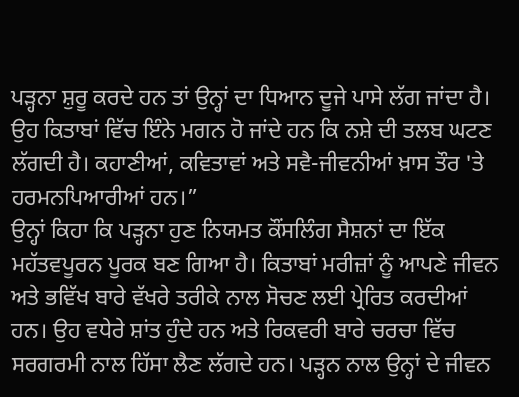ਪੜ੍ਹਨਾ ਸ਼ੁਰੂ ਕਰਦੇ ਹਨ ਤਾਂ ਉਨ੍ਹਾਂ ਦਾ ਧਿਆਨ ਦੂਜੇ ਪਾਸੇ ਲੱਗ ਜਾਂਦਾ ਹੈ। ਉਹ ਕਿਤਾਬਾਂ ਵਿੱਚ ਇੰਨੇ ਮਗਨ ਹੋ ਜਾਂਦੇ ਹਨ ਕਿ ਨਸ਼ੇ ਦੀ ਤਲਬ ਘਟਣ ਲੱਗਦੀ ਹੈ। ਕਹਾਣੀਆਂ, ਕਵਿਤਾਵਾਂ ਅਤੇ ਸਵੈ-ਜੀਵਨੀਆਂ ਖ਼ਾਸ ਤੌਰ 'ਤੇ ਹਰਮਨਪਿਆਰੀਆਂ ਹਨ।”
ਉਨ੍ਹਾਂ ਕਿਹਾ ਕਿ ਪੜ੍ਹਨਾ ਹੁਣ ਨਿਯਮਤ ਕੌਂਸਲਿੰਗ ਸੈਸ਼ਨਾਂ ਦਾ ਇੱਕ ਮਹੱਤਵਪੂਰਨ ਪੂਰਕ ਬਣ ਗਿਆ ਹੈ। ਕਿਤਾਬਾਂ ਮਰੀਜ਼ਾਂ ਨੂੰ ਆਪਣੇ ਜੀਵਨ ਅਤੇ ਭਵਿੱਖ ਬਾਰੇ ਵੱਖਰੇ ਤਰੀਕੇ ਨਾਲ ਸੋਚਣ ਲਈ ਪ੍ਰੇਰਿਤ ਕਰਦੀਆਂ ਹਨ। ਉਹ ਵਧੇਰੇ ਸ਼ਾਂਤ ਹੁੰਦੇ ਹਨ ਅਤੇ ਰਿਕਵਰੀ ਬਾਰੇ ਚਰਚਾ ਵਿੱਚ ਸਰਗਰਮੀ ਨਾਲ ਹਿੱਸਾ ਲੈਣ ਲੱਗਦੇ ਹਨ। ਪੜ੍ਹਨ ਨਾਲ ਉਨ੍ਹਾਂ ਦੇ ਜੀਵਨ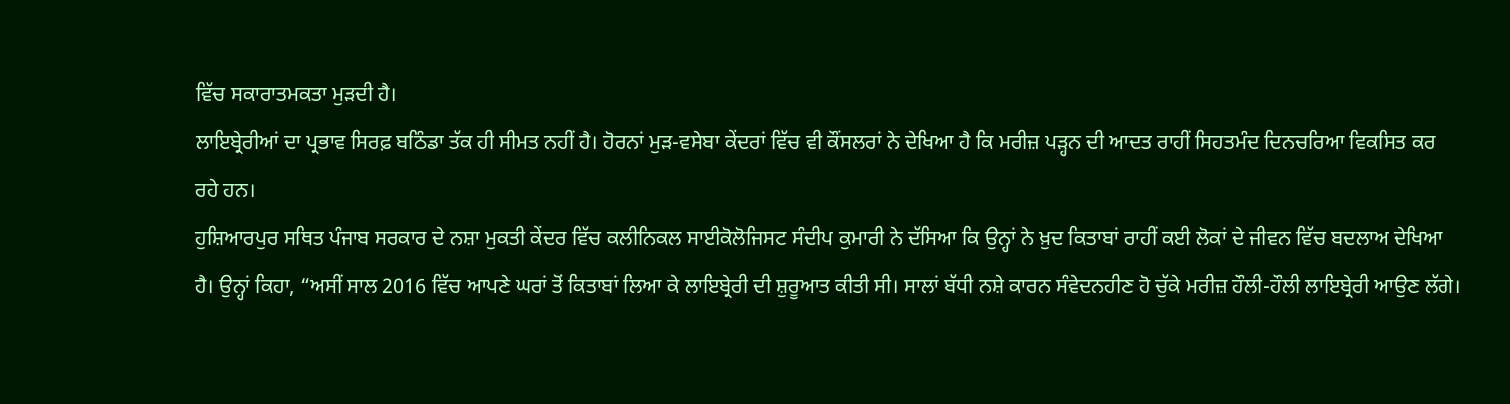ਵਿੱਚ ਸਕਾਰਾਤਮਕਤਾ ਮੁੜਦੀ ਹੈ।
ਲਾਇਬ੍ਰੇਰੀਆਂ ਦਾ ਪ੍ਰਭਾਵ ਸਿਰਫ਼ ਬਠਿੰਡਾ ਤੱਕ ਹੀ ਸੀਮਤ ਨਹੀਂ ਹੈ। ਹੋਰਨਾਂ ਮੁੜ-ਵਸੇਬਾ ਕੇਂਦਰਾਂ ਵਿੱਚ ਵੀ ਕੌਂਸਲਰਾਂ ਨੇ ਦੇਖਿਆ ਹੈ ਕਿ ਮਰੀਜ਼ ਪੜ੍ਹਨ ਦੀ ਆਦਤ ਰਾਹੀਂ ਸਿਹਤਮੰਦ ਦਿਨਚਰਿਆ ਵਿਕਸਿਤ ਕਰ ਰਹੇ ਹਨ।
ਹੁਸ਼ਿਆਰਪੁਰ ਸਥਿਤ ਪੰਜਾਬ ਸਰਕਾਰ ਦੇ ਨਸ਼ਾ ਮੁਕਤੀ ਕੇਂਦਰ ਵਿੱਚ ਕਲੀਨਿਕਲ ਸਾਈਕੋਲੋਜਿਸਟ ਸੰਦੀਪ ਕੁਮਾਰੀ ਨੇ ਦੱਸਿਆ ਕਿ ਉਨ੍ਹਾਂ ਨੇ ਖ਼ੁਦ ਕਿਤਾਬਾਂ ਰਾਹੀਂ ਕਈ ਲੋਕਾਂ ਦੇ ਜੀਵਨ ਵਿੱਚ ਬਦਲਾਅ ਦੇਖਿਆ ਹੈ। ਉਨ੍ਹਾਂ ਕਿਹਾ, “ਅਸੀਂ ਸਾਲ 2016 ਵਿੱਚ ਆਪਣੇ ਘਰਾਂ ਤੋਂ ਕਿਤਾਬਾਂ ਲਿਆ ਕੇ ਲਾਇਬ੍ਰੇਰੀ ਦੀ ਸ਼ੁਰੂਆਤ ਕੀਤੀ ਸੀ। ਸਾਲਾਂ ਬੱਧੀ ਨਸ਼ੇ ਕਾਰਨ ਸੰਵੇਦਨਹੀਣ ਹੋ ਚੁੱਕੇ ਮਰੀਜ਼ ਹੌਲੀ-ਹੌਲੀ ਲਾਇਬ੍ਰੇਰੀ ਆਉਣ ਲੱਗੇ।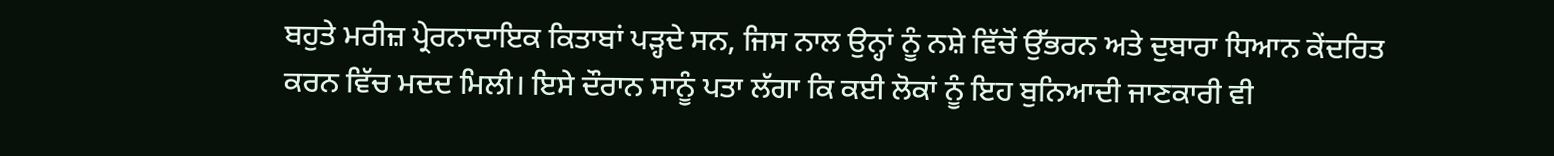ਬਹੁਤੇ ਮਰੀਜ਼ ਪ੍ਰੇਰਨਾਦਾਇਕ ਕਿਤਾਬਾਂ ਪੜ੍ਹਦੇ ਸਨ, ਜਿਸ ਨਾਲ ਉਨ੍ਹਾਂ ਨੂੰ ਨਸ਼ੇ ਵਿੱਚੋਂ ਉੱਭਰਨ ਅਤੇ ਦੁਬਾਰਾ ਧਿਆਨ ਕੇਂਦਰਿਤ ਕਰਨ ਵਿੱਚ ਮਦਦ ਮਿਲੀ। ਇਸੇ ਦੌਰਾਨ ਸਾਨੂੰ ਪਤਾ ਲੱਗਾ ਕਿ ਕਈ ਲੋਕਾਂ ਨੂੰ ਇਹ ਬੁਨਿਆਦੀ ਜਾਣਕਾਰੀ ਵੀ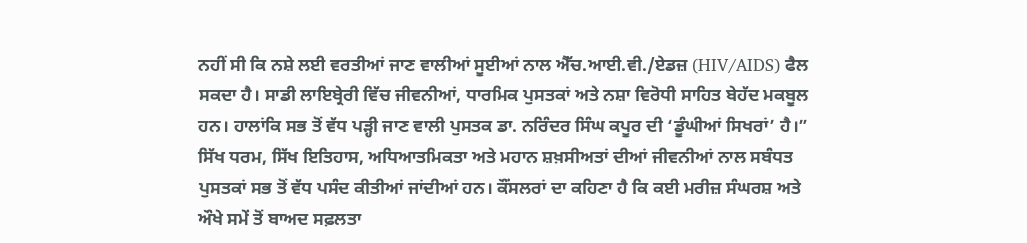ਨਹੀਂ ਸੀ ਕਿ ਨਸ਼ੇ ਲਈ ਵਰਤੀਆਂ ਜਾਣ ਵਾਲੀਆਂ ਸੂਈਆਂ ਨਾਲ ਐੱਚ.ਆਈ.ਵੀ./ਏਡਜ਼ (HIV/AIDS) ਫੈਲ ਸਕਦਾ ਹੈ। ਸਾਡੀ ਲਾਇਬ੍ਰੇਰੀ ਵਿੱਚ ਜੀਵਨੀਆਂ, ਧਾਰਮਿਕ ਪੁਸਤਕਾਂ ਅਤੇ ਨਸ਼ਾ ਵਿਰੋਧੀ ਸਾਹਿਤ ਬੇਹੱਦ ਮਕਬੂਲ ਹਨ। ਹਾਲਾਂਕਿ ਸਭ ਤੋਂ ਵੱਧ ਪੜ੍ਹੀ ਜਾਣ ਵਾਲੀ ਪੁਸਤਕ ਡਾ. ਨਰਿੰਦਰ ਸਿੰਘ ਕਪੂਰ ਦੀ ‘ਡੂੰਘੀਆਂ ਸਿਖਰਾਂ’ ਹੈ।”
ਸਿੱਖ ਧਰਮ, ਸਿੱਖ ਇਤਿਹਾਸ, ਅਧਿਆਤਮਿਕਤਾ ਅਤੇ ਮਹਾਨ ਸ਼ਖ਼ਸੀਅਤਾਂ ਦੀਆਂ ਜੀਵਨੀਆਂ ਨਾਲ ਸਬੰਧਤ ਪੁਸਤਕਾਂ ਸਭ ਤੋਂ ਵੱਧ ਪਸੰਦ ਕੀਤੀਆਂ ਜਾਂਦੀਆਂ ਹਨ। ਕੌਂਸਲਰਾਂ ਦਾ ਕਹਿਣਾ ਹੈ ਕਿ ਕਈ ਮਰੀਜ਼ ਸੰਘਰਸ਼ ਅਤੇ ਔਖੇ ਸਮੇਂ ਤੋਂ ਬਾਅਦ ਸਫ਼ਲਤਾ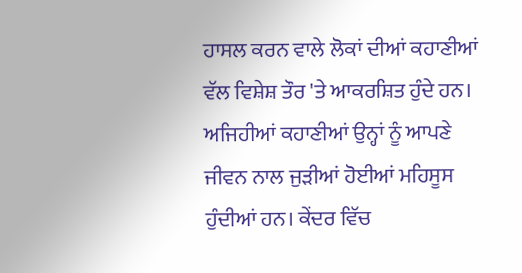ਹਾਸਲ ਕਰਨ ਵਾਲੇ ਲੋਕਾਂ ਦੀਆਂ ਕਹਾਣੀਆਂ ਵੱਲ ਵਿਸ਼ੇਸ਼ ਤੌਰ 'ਤੇ ਆਕਰਸ਼ਿਤ ਹੁੰਦੇ ਹਨ। ਅਜਿਹੀਆਂ ਕਹਾਣੀਆਂ ਉਨ੍ਹਾਂ ਨੂੰ ਆਪਣੇ ਜੀਵਨ ਨਾਲ ਜੁੜੀਆਂ ਹੋਈਆਂ ਮਹਿਸੂਸ ਹੁੰਦੀਆਂ ਹਨ। ਕੇਂਦਰ ਵਿੱਚ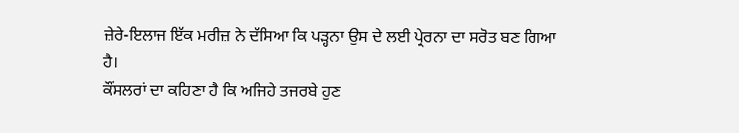ਜ਼ੇਰੇ-ਇਲਾਜ ਇੱਕ ਮਰੀਜ਼ ਨੇ ਦੱਸਿਆ ਕਿ ਪੜ੍ਹਨਾ ਉਸ ਦੇ ਲਈ ਪ੍ਰੇਰਨਾ ਦਾ ਸਰੋਤ ਬਣ ਗਿਆ ਹੈ।
ਕੌਂਸਲਰਾਂ ਦਾ ਕਹਿਣਾ ਹੈ ਕਿ ਅਜਿਹੇ ਤਜਰਬੇ ਹੁਣ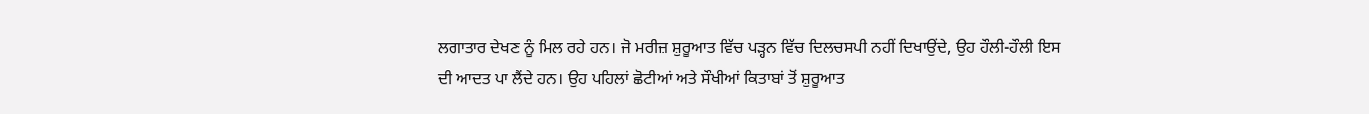ਲਗਾਤਾਰ ਦੇਖਣ ਨੂੰ ਮਿਲ ਰਹੇ ਹਨ। ਜੋ ਮਰੀਜ਼ ਸ਼ੁਰੂਆਤ ਵਿੱਚ ਪੜ੍ਹਨ ਵਿੱਚ ਦਿਲਚਸਪੀ ਨਹੀਂ ਦਿਖਾਉਂਦੇ, ਉਹ ਹੌਲੀ-ਹੌਲੀ ਇਸ ਦੀ ਆਦਤ ਪਾ ਲੈਂਦੇ ਹਨ। ਉਹ ਪਹਿਲਾਂ ਛੋਟੀਆਂ ਅਤੇ ਸੌਖੀਆਂ ਕਿਤਾਬਾਂ ਤੋਂ ਸ਼ੁਰੂਆਤ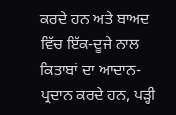ਕਰਦੇ ਹਨ ਅਤੇ ਬਾਅਦ ਵਿੱਚ ਇੱਕ-ਦੂਜੇ ਨਾਲ ਕਿਤਾਬਾਂ ਦਾ ਆਦਾਨ-ਪ੍ਰਦਾਨ ਕਰਦੇ ਹਨ, ਪੜ੍ਹੀ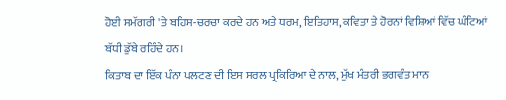ਹੋਈ ਸਮੱਗਰੀ 'ਤੇ ਬਹਿਸ-ਚਰਚਾ ਕਰਦੇ ਹਨ ਅਤੇ ਧਰਮ, ਇਤਿਹਾਸ, ਕਵਿਤਾ ਤੇ ਹੋਰਨਾਂ ਵਿਸ਼ਿਆਂ ਵਿੱਚ ਘੰਟਿਆਂ ਬੱਧੀ ਡੁੱਬੇ ਰਹਿੰਦੇ ਹਨ।
ਕਿਤਾਬ ਦਾ ਇੱਕ ਪੰਨਾ ਪਲਟਣ ਦੀ ਇਸ ਸਰਲ ਪ੍ਰਕਿਰਿਆ ਦੇ ਨਾਲ, ਮੁੱਖ ਮੰਤਰੀ ਭਗਵੰਤ ਮਾਨ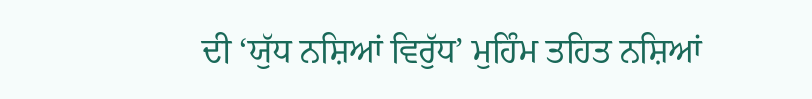ਦੀ ‘ਯੁੱਧ ਨਸ਼ਿਆਂ ਵਿਰੁੱਧ’ ਮੁਹਿੰਮ ਤਹਿਤ ਨਸ਼ਿਆਂ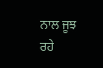ਨਾਲ ਜੂਝ ਰਹੇ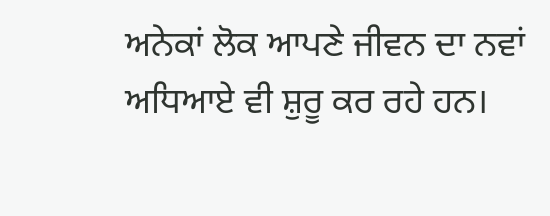ਅਨੇਕਾਂ ਲੋਕ ਆਪਣੇ ਜੀਵਨ ਦਾ ਨਵਾਂ ਅਧਿਆਏ ਵੀ ਸ਼ੁਰੂ ਕਰ ਰਹੇ ਹਨ।